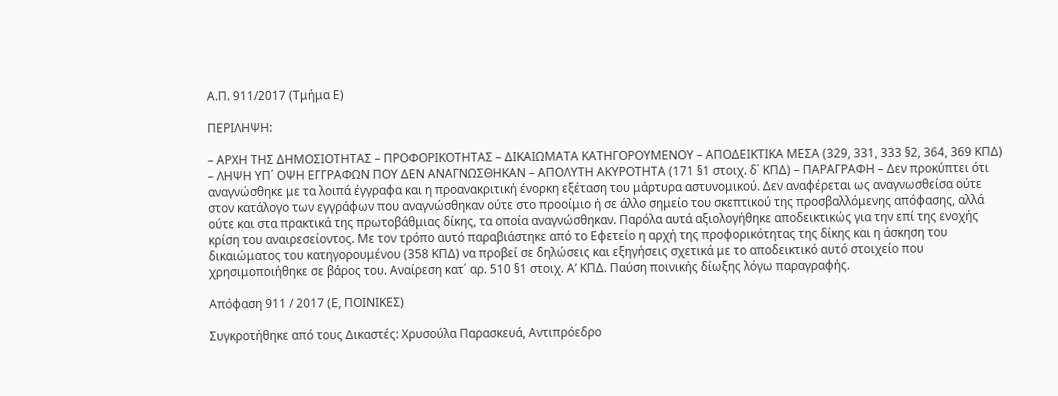Α.Π. 911/2017 (Τμήμα Ε)

ΠΕΡΙΛΗΨΗ:

– ΑΡΧΗ ΤΗΣ ΔΗΜΟΣΙΟΤΗΤΑΣ – ΠΡΟΦΟΡΙΚΟΤΗΤΑΣ – ΔΙΚΑΙΩΜΑΤΑ ΚΑΤΗΓΟΡΟΥΜΕΝΟΥ – ΑΠΟΔΕΙΚΤΙΚΑ ΜΕΣΑ (329, 331, 333 §2, 364, 369 ΚΠΔ) – ΛΗΨΗ ΥΠ΄ ΟΨΗ ΕΓΓΡΑΦΩΝ ΠΟΥ ΔΕΝ ΑΝΑΓΝΩΣΘΗΚΑΝ – ΑΠΟΛΥΤΗ ΑΚΥΡΟΤΗΤΑ (171 §1 στοιχ. δ΄ ΚΠΔ) – ΠΑΡΑΓΡΑΦΗ – Δεν προκύπτει ότι αναγνώσθηκε με τα λοιπά έγγραφα και η προανακριτική ένορκη εξέταση του μάρτυρα αστυνομικού. Δεν αναφέρεται ως αναγνωσθείσα ούτε στον κατάλογο των εγγράφων που αναγνώσθηκαν ούτε στο προοίμιο ή σε άλλο σημείο του σκεπτικού της προσβαλλόμενης απόφασης, αλλά ούτε και στα πρακτικά της πρωτοβάθμιας δίκης, τα οποία αναγνώσθηκαν. Παρόλα αυτά αξιολογήθηκε αποδεικτικώς για την επί της ενοχής κρίση του αναιρεσείοντος. Με τον τρόπο αυτό παραβιάστηκε από το Εφετείο η αρχή της προφορικότητας της δίκης και η άσκηση του δικαιώματος του κατηγορουμένου (358 ΚΠΔ) να προβεί σε δηλώσεις και εξηγήσεις σχετικά με το αποδεικτικό αυτό στοιχείο που χρησιμοποιήθηκε σε βάρος του. Αναίρεση κατ΄ αρ. 510 §1 στοιχ. Α’ ΚΠΔ. Παύση ποινικής δίωξης λόγω παραγραφής.

Απόφαση 911 / 2017 (Ε, ΠΟΙΝΙΚΕΣ)

Συγκροτήθηκε από τους Δικαστές: Χρυσούλα Παρασκευά, Αντιπρόεδρο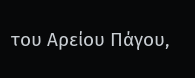του Αρείου Πάγου,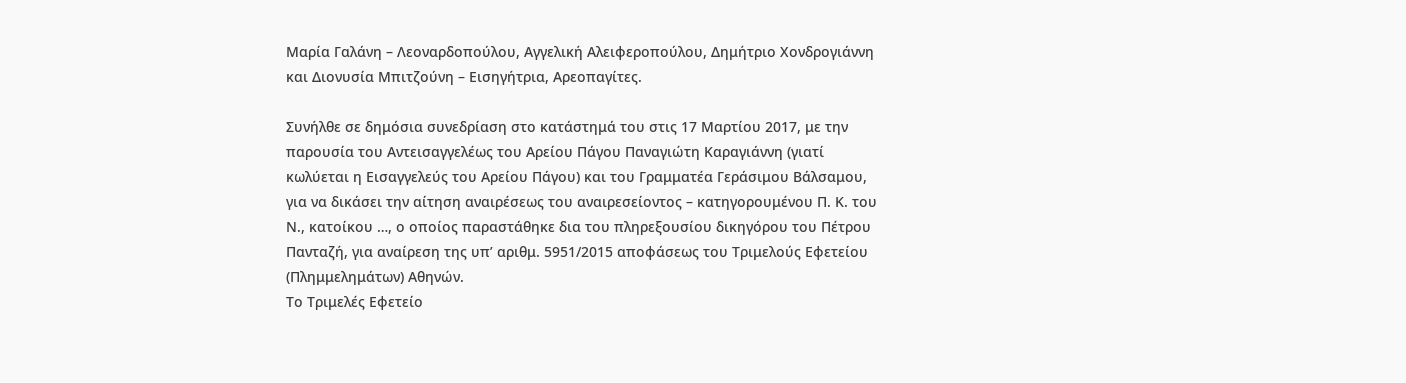Μαρία Γαλάνη – Λεοναρδοπούλου, Αγγελική Αλειφεροπούλου, Δημήτριο Χονδρογιάννη και Διονυσία Μπιτζούνη – Εισηγήτρια, Αρεοπαγίτες.

Συνήλθε σε δημόσια συνεδρίαση στο κατάστημά του στις 17 Μαρτίου 2017, με την παρουσία του Αντεισαγγελέως του Αρείου Πάγου Παναγιώτη Καραγιάννη (γιατί κωλύεται η Εισαγγελεύς του Αρείου Πάγου) και του Γραμματέα Γεράσιμου Βάλσαμου, για να δικάσει την αίτηση αναιρέσεως του αναιρεσείοντος – κατηγορουμένου Π. Κ. του Ν., κατοίκου …, ο οποίος παραστάθηκε δια του πληρεξουσίου δικηγόρου του Πέτρου Πανταζή, για αναίρεση της υπ’ αριθμ. 5951/2015 αποφάσεως του Τριμελούς Εφετείου (Πλημμελημάτων) Αθηνών.
Το Τριμελές Εφετείο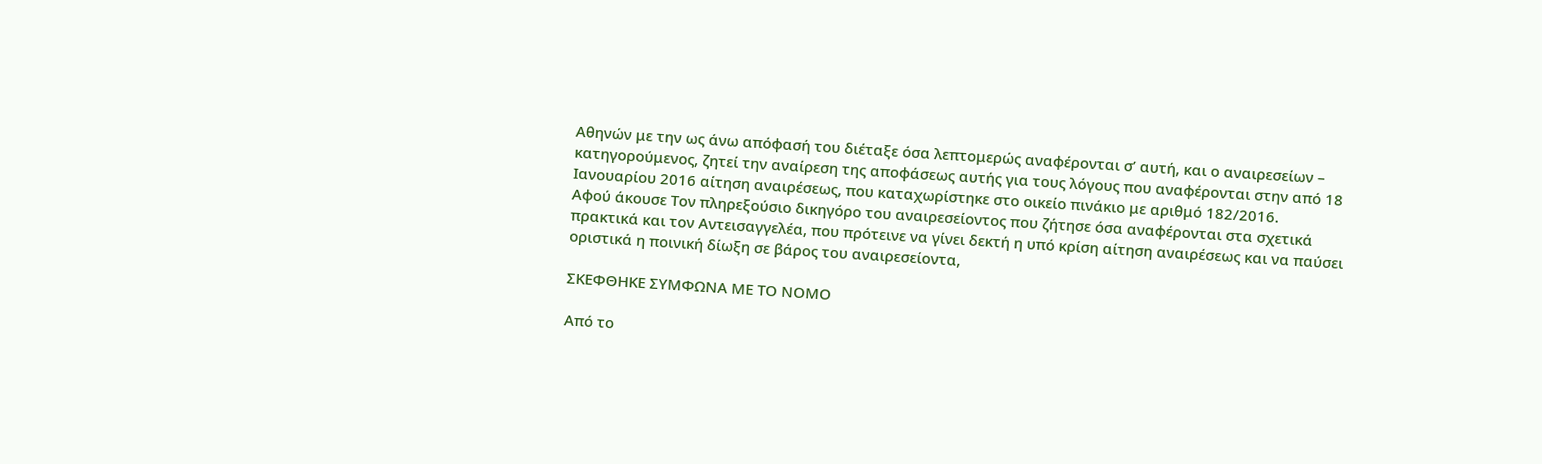Αθηνών με την ως άνω απόφασή του διέταξε όσα λεπτομερώς αναφέρονται σ’ αυτή, και ο αναιρεσείων – κατηγορούμενος, ζητεί την αναίρεση της αποφάσεως αυτής για τους λόγους που αναφέρονται στην από 18 Ιανουαρίου 2016 αίτηση αναιρέσεως, που καταχωρίστηκε στο οικείο πινάκιο με αριθμό 182/2016.
Αφού άκουσε Τον πληρεξούσιο δικηγόρο του αναιρεσείοντος που ζήτησε όσα αναφέρονται στα σχετικά πρακτικά και τον Αντεισαγγελέα, που πρότεινε να γίνει δεκτή η υπό κρίση αίτηση αναιρέσεως και να παύσει οριστικά η ποινική δίωξη σε βάρος του αναιρεσείοντα,

ΣΚΕΦΘΗΚΕ ΣΥΜΦΩΝΑ ΜΕ ΤΟ ΝΟΜΟ

Από το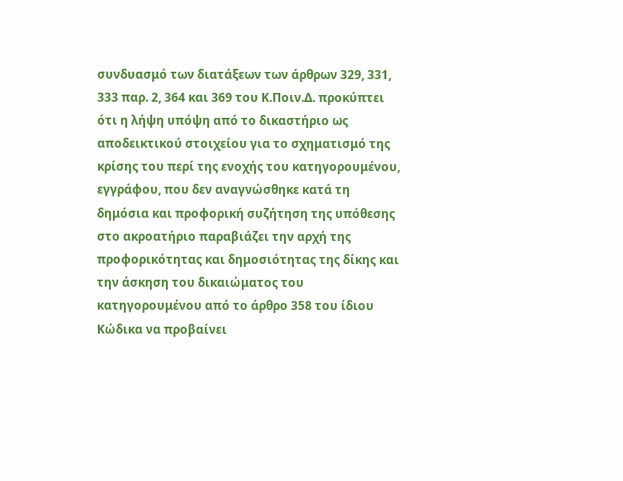συνδυασμό των διατάξεων των άρθρων 329, 331, 333 παρ. 2, 364 και 369 του Κ.Ποιν.Δ. προκύπτει ότι η λήψη υπόψη από το δικαστήριο ως αποδεικτικού στοιχείου για το σχηματισμό της κρίσης του περί της ενοχής του κατηγορουμένου, εγγράφου, που δεν αναγνώσθηκε κατά τη δημόσια και προφορική συζήτηση της υπόθεσης στο ακροατήριο παραβιάζει την αρχή της προφορικότητας και δημοσιότητας της δίκης και την άσκηση του δικαιώματος του κατηγορουμένου από το άρθρο 358 του ίδιου Κώδικα να προβαίνει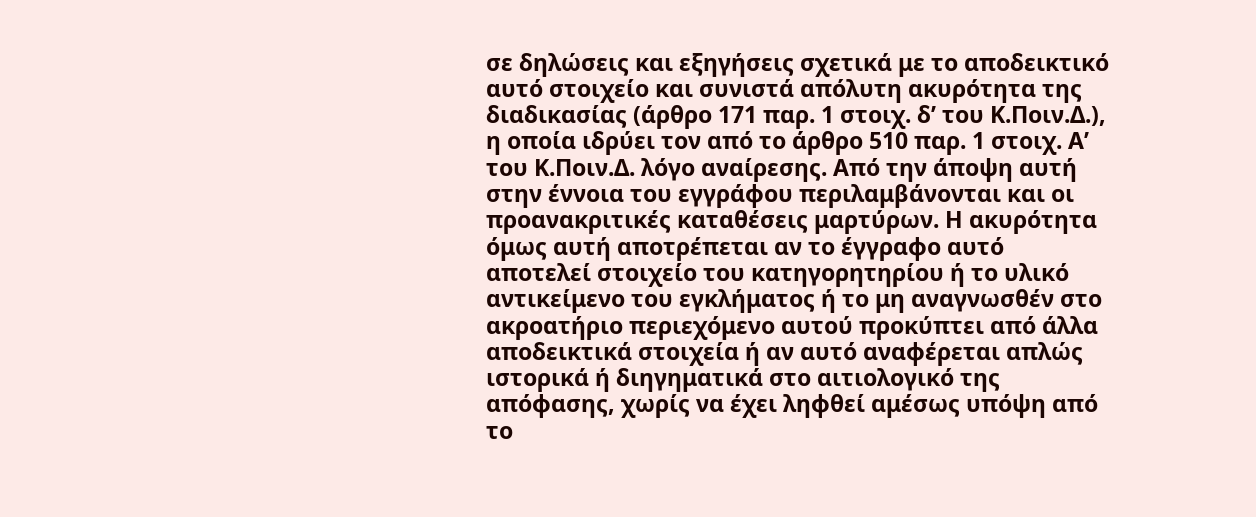σε δηλώσεις και εξηγήσεις σχετικά με το αποδεικτικό αυτό στοιχείο και συνιστά απόλυτη ακυρότητα της διαδικασίας (άρθρο 171 παρ. 1 στοιχ. δ’ του Κ.Ποιν.Δ.), η οποία ιδρύει τον από το άρθρο 510 παρ. 1 στοιχ. Α’ του Κ.Ποιν.Δ. λόγο αναίρεσης. Από την άποψη αυτή στην έννοια του εγγράφου περιλαμβάνονται και οι προανακριτικές καταθέσεις μαρτύρων. Η ακυρότητα όμως αυτή αποτρέπεται αν το έγγραφο αυτό αποτελεί στοιχείο του κατηγορητηρίου ή το υλικό αντικείμενο του εγκλήματος ή το μη αναγνωσθέν στο ακροατήριο περιεχόμενο αυτού προκύπτει από άλλα αποδεικτικά στοιχεία ή αν αυτό αναφέρεται απλώς ιστορικά ή διηγηματικά στο αιτιολογικό της απόφασης, χωρίς να έχει ληφθεί αμέσως υπόψη από το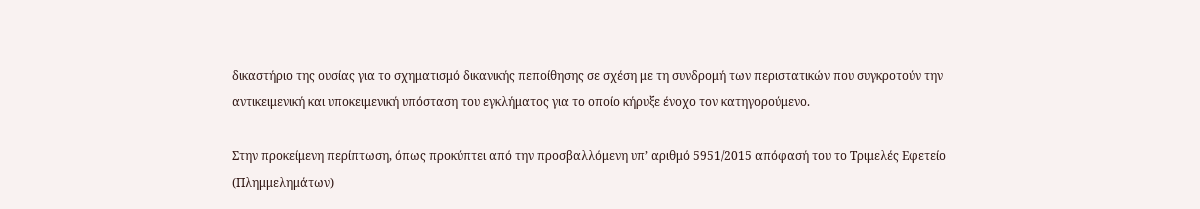δικαστήριο της ουσίας για το σχηματισμό δικανικής πεποίθησης σε σχέση με τη συνδρομή των περιστατικών που συγκροτούν την αντικειμενική και υποκειμενική υπόσταση του εγκλήματος για το οποίο κήρυξε ένοχο τον κατηγορούμενο.

Στην προκείμενη περίπτωση, όπως προκύπτει από την προσβαλλόμενη υπ’ αριθμό 5951/2015 απόφασή του το Τριμελές Εφετείο (Πλημμελημάτων)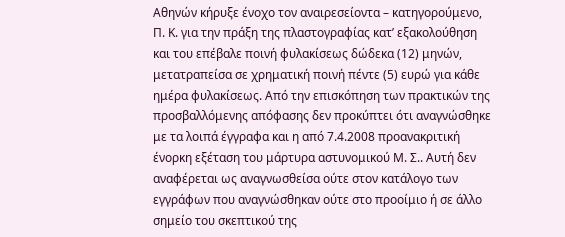Αθηνών κήρυξε ένοχο τον αναιρεσείοντα – κατηγορούμενο, Π. Κ. για την πράξη της πλαστογραφίας κατ’ εξακολούθηση και του επέβαλε ποινή φυλακίσεως δώδεκα (12) μηνών, μετατραπείσα σε χρηματική ποινή πέντε (5) ευρώ για κάθε ημέρα φυλακίσεως. Από την επισκόπηση των πρακτικών της προσβαλλόμενης απόφασης δεν προκύπτει ότι αναγνώσθηκε με τα λοιπά έγγραφα και η από 7.4.2008 προανακριτική ένορκη εξέταση του μάρτυρα αστυνομικού Μ. Σ.. Αυτή δεν αναφέρεται ως αναγνωσθείσα ούτε στον κατάλογο των εγγράφων που αναγνώσθηκαν ούτε στο προοίμιο ή σε άλλο σημείο του σκεπτικού της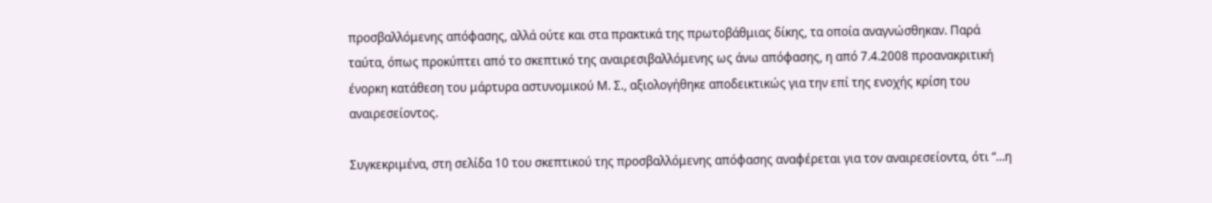προσβαλλόμενης απόφασης, αλλά ούτε και στα πρακτικά της πρωτοβάθμιας δίκης, τα οποία αναγνώσθηκαν. Παρά ταύτα, όπως προκύπτει από το σκεπτικό της αναιρεσιβαλλόμενης ως άνω απόφασης, η από 7.4.2008 προανακριτική ένορκη κατάθεση του μάρτυρα αστυνομικού Μ. Σ., αξιολογήθηκε αποδεικτικώς για την επί της ενοχής κρίση του αναιρεσείοντος.

Συγκεκριμένα, στη σελίδα 10 του σκεπτικού της προσβαλλόμενης απόφασης αναφέρεται για τον αναιρεσείοντα, ότι “…η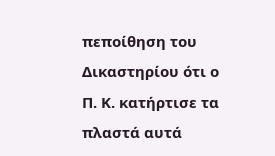πεποίθηση του Δικαστηρίου ότι ο Π. Κ. κατήρτισε τα πλαστά αυτά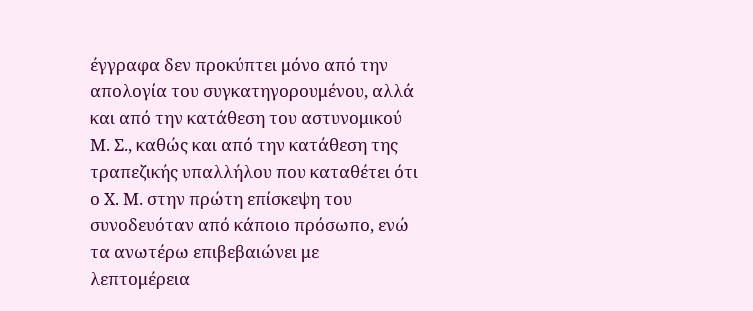έγγραφα δεν προκύπτει μόνο από την απολογία του συγκατηγορουμένου, αλλά και από την κατάθεση του αστυνομικού Μ. Σ., καθώς και από την κατάθεση της τραπεζικής υπαλλήλου που καταθέτει ότι ο Χ. Μ. στην πρώτη επίσκεψη του συνοδευόταν από κάποιο πρόσωπο, ενώ τα ανωτέρω επιβεβαιώνει με λεπτομέρεια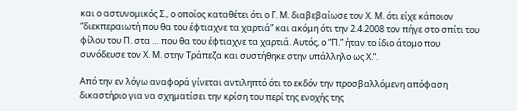και ο αστυνομικός Σ., ο οποίος καταθέτει ότι ο Γ. Μ. διαβεβαίωσε τον Χ. Μ. ότι είχε κάποιον “διεκπεραιωτή που θα του έφτιαχνε τα χαρτιά” και ακόμη ότι την 2.4.2008 τον πήγε στο σπίτι του φίλου του Π. στα … που θα του έφτιαχνε τα χαρτιά. Αυτός, ο “Π.” ήταν το ίδιο άτομο που συνόδευσε τον Χ. Μ. στην Τράπεζα και συστήθηκε στην υπάλληλο ως Χ.”.

Από την εν λόγω αναφορά γίνεται αντιληπτό ότι το εκδόν την προσβαλλόμενη απόφαση δικαστήριο για να σχηματίσει την κρίση του περί της ενοχής της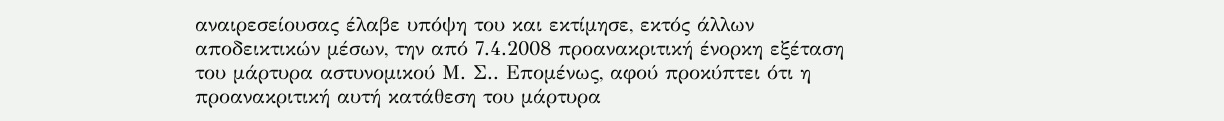αναιρεσείουσας έλαβε υπόψη του και εκτίμησε, εκτός άλλων αποδεικτικών μέσων, την από 7.4.2008 προανακριτική ένορκη εξέταση του μάρτυρα αστυνομικού Μ. Σ.. Επομένως, αφού προκύπτει ότι η προανακριτική αυτή κατάθεση του μάρτυρα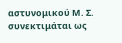αστυνομικού Μ. Σ. συνεκτιμάται ως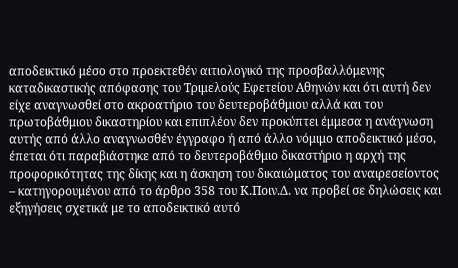αποδεικτικό μέσο στο προεκτεθέν αιτιολογικό της προσβαλλόμενης καταδικαστικής απόφασης του Τριμελούς Εφετείου Αθηνών και ότι αυτή δεν είχε αναγνωσθεί στο ακροατήριο του δευτεροβάθμιου αλλά και του πρωτοβάθμιου δικαστηρίου και επιπλέον δεν προκύπτει έμμεσα η ανάγνωση αυτής από άλλο αναγνωσθέν έγγραφο ή από άλλο νόμιμο αποδεικτικό μέσο, έπεται ότι παραβιάστηκε από το δευτεροβάθμιο δικαστήριο η αρχή της προφορικότητας της δίκης και η άσκηση του δικαιώματος του αναιρεσείοντος – κατηγορουμένου από το άρθρο 358 του Κ.Ποιν.Δ. να προβεί σε δηλώσεις και εξηγήσεις σχετικά με το αποδεικτικό αυτό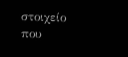στοιχείο που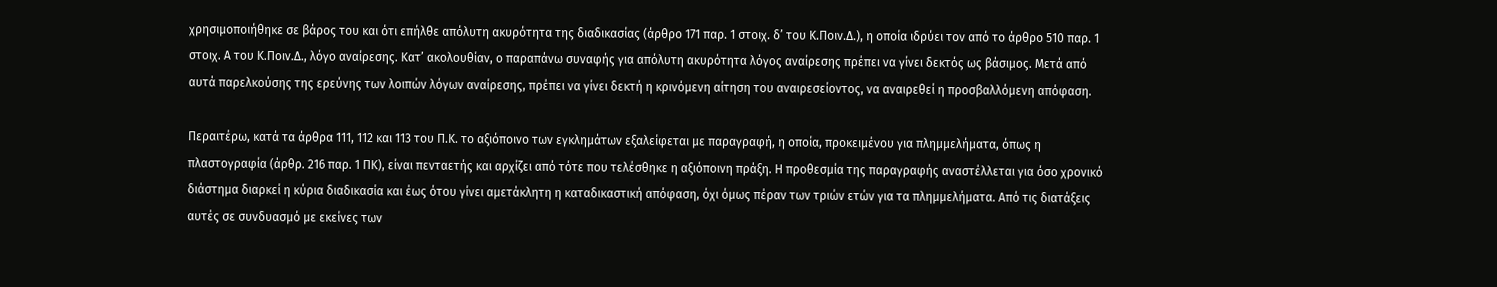χρησιμοποιήθηκε σε βάρος του και ότι επήλθε απόλυτη ακυρότητα της διαδικασίας (άρθρο 171 παρ. 1 στοιχ. δ’ του Κ.Ποιν.Δ.), η οποία ιδρύει τον από το άρθρο 510 παρ. 1 στοιχ. Α του Κ.Ποιν.Δ., λόγο αναίρεσης. Κατ’ ακολουθίαν, ο παραπάνω συναφής για απόλυτη ακυρότητα λόγος αναίρεσης πρέπει να γίνει δεκτός ως βάσιμος. Μετά από αυτά παρελκούσης της ερεύνης των λοιπών λόγων αναίρεσης, πρέπει να γίνει δεκτή η κρινόμενη αίτηση του αναιρεσείοντος, να αναιρεθεί η προσβαλλόμενη απόφαση.

Περαιτέρω, κατά τα άρθρα 111, 112 και 113 του Π.Κ. το αξιόποινο των εγκλημάτων εξαλείφεται με παραγραφή, η οποία, προκειμένου για πλημμελήματα, όπως η πλαστογραφία (άρθρ. 216 παρ. 1 ΠΚ), είναι πενταετής και αρχίζει από τότε που τελέσθηκε η αξιόποινη πράξη. Η προθεσμία της παραγραφής αναστέλλεται για όσο χρονικό διάστημα διαρκεί η κύρια διαδικασία και έως ότου γίνει αμετάκλητη η καταδικαστική απόφαση, όχι όμως πέραν των τριών ετών για τα πλημμελήματα. Από τις διατάξεις αυτές σε συνδυασμό με εκείνες των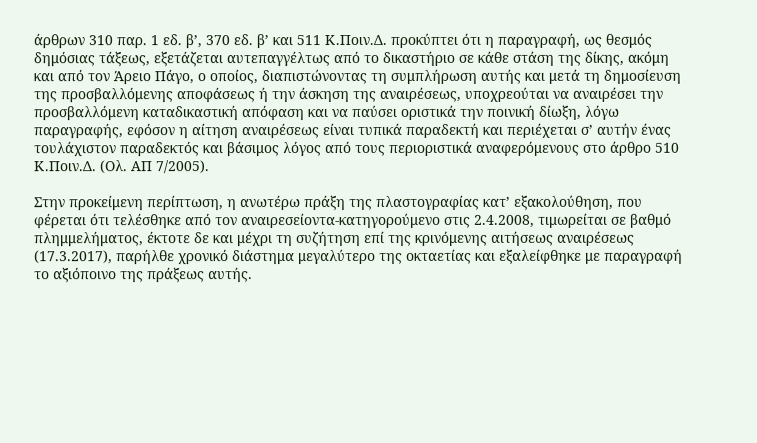άρθρων 310 παρ. 1 εδ. β’, 370 εδ. β’ και 511 Κ.Ποιν.Δ. προκύπτει ότι η παραγραφή, ως θεσμός δημόσιας τάξεως, εξετάζεται αυτεπαγγέλτως από το δικαστήριο σε κάθε στάση της δίκης, ακόμη και από τον Άρειο Πάγο, ο οποίος, διαπιστώνοντας τη συμπλήρωση αυτής και μετά τη δημοσίευση της προσβαλλόμενης αποφάσεως ή την άσκηση της αναιρέσεως, υποχρεούται να αναιρέσει την προσβαλλόμενη καταδικαστική απόφαση και να παύσει οριστικά την ποινική δίωξη, λόγω παραγραφής, εφόσον η αίτηση αναιρέσεως είναι τυπικά παραδεκτή και περιέχεται σ’ αυτήν ένας τουλάχιστον παραδεκτός και βάσιμος λόγος από τους περιοριστικά αναφερόμενους στο άρθρο 510 Κ.Ποιν.Δ. (Ολ. ΑΠ 7/2005).

Στην προκείμενη περίπτωση, η ανωτέρω πράξη της πλαστογραφίας κατ’ εξακολούθηση, που φέρεται ότι τελέσθηκε από τον αναιρεσείοντα-κατηγορούμενο στις 2.4.2008, τιμωρείται σε βαθμό πλημμελήματος, έκτοτε δε και μέχρι τη συζήτηση επί της κρινόμενης αιτήσεως αναιρέσεως (17.3.2017), παρήλθε χρονικό διάστημα μεγαλύτερο της οκταετίας και εξαλείφθηκε με παραγραφή το αξιόποινο της πράξεως αυτής.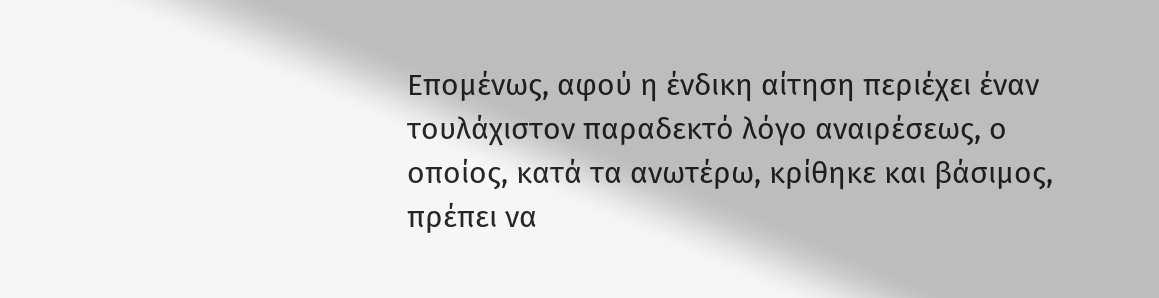Επομένως, αφού η ένδικη αίτηση περιέχει έναν τουλάχιστον παραδεκτό λόγο αναιρέσεως, ο οποίος, κατά τα ανωτέρω, κρίθηκε και βάσιμος, πρέπει να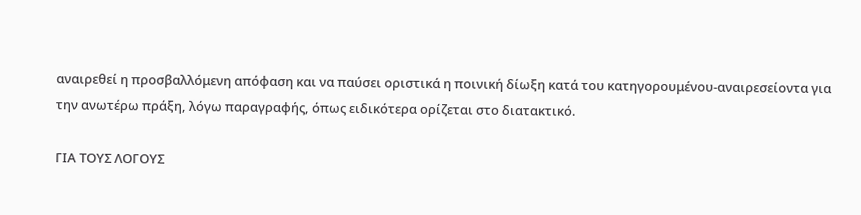αναιρεθεί η προσβαλλόμενη απόφαση και να παύσει οριστικά η ποινική δίωξη κατά του κατηγορουμένου-αναιρεσείοντα για την ανωτέρω πράξη, λόγω παραγραφής, όπως ειδικότερα ορίζεται στο διατακτικό.

ΓΙΑ ΤΟΥΣ ΛΟΓΟΥΣ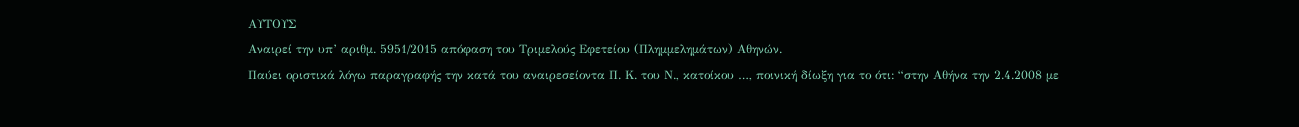ΑΥΤΟΥΣ
Αναιρεί την υπ’ αριθμ. 5951/2015 απόφαση του Τριμελούς Εφετείου (Πλημμελημάτων) Αθηνών.
Παύει οριστικά λόγω παραγραφής την κατά του αναιρεσείοντα Π. Κ. του Ν., κατοίκου …, ποινική δίωξη για το ότι: “στην Αθήνα την 2.4.2008 με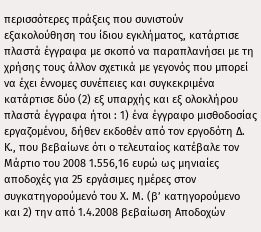περισσότερες πράξεις που συνιστούν εξακολούθηση του ίδιου εγκλήματος, κατάρτισε πλαστά έγγραφα με σκοπό να παραπλανήσει με τη χρήσης τους άλλον σχετικά με γεγονός που μπορεί να έχει έννομες συνέπειες και συγκεκριμένα κατάρτισε δύο (2) εξ υπαρχής και εξ ολοκλήρου πλαστά έγγραφα ήτοι : 1) ένα έγγραφο μισθοδοσίας εργαζομένου, δήθεν εκδοθέν από τον εργοδότη Δ. Κ., που βεβαίωνε ότι ο τελευταίος κατέβαλε τον Μάρτιο του 2008 1.556,16 ευρώ ως μηνιαίες αποδοχές για 25 εργάσιμες ημέρες στον συγκατηγορούμενό του Χ. Μ. (β’ κατηγορούμενο και 2) την από 1.4.2008 βεβαίωση Αποδοχών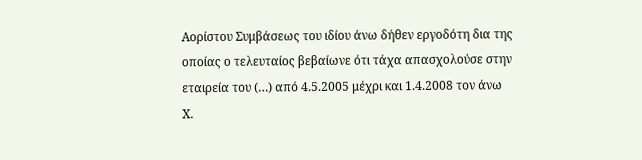Αορίστου Συμβάσεως του ιδίου άνω δήθεν εργοδότη δια της οποίας ο τελευταίος βεβαίωνε ότι τάχα απασχολούσε στην εταιρεία του (…) από 4.5.2005 μέχρι και 1.4.2008 τον άνω Χ.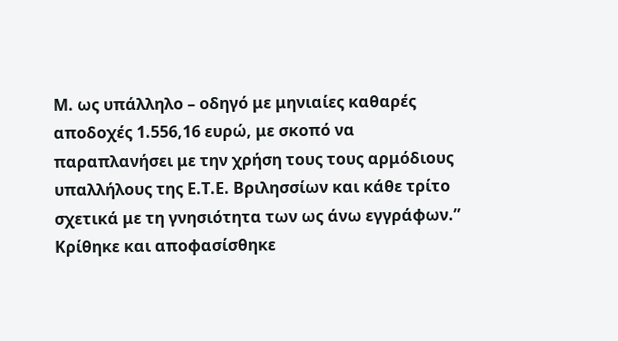Μ. ως υπάλληλο – οδηγό με μηνιαίες καθαρές αποδοχές 1.556,16 ευρώ, με σκοπό να παραπλανήσει με την χρήση τους τους αρμόδιους υπαλλήλους της Ε.Τ.Ε. Βριλησσίων και κάθε τρίτο σχετικά με τη γνησιότητα των ως άνω εγγράφων.”
Κρίθηκε και αποφασίσθηκε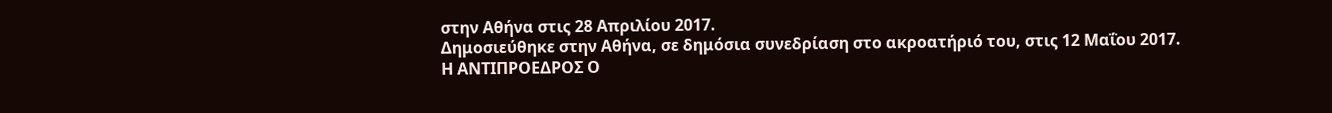στην Αθήνα στις 28 Απριλίου 2017.
Δημοσιεύθηκε στην Αθήνα, σε δημόσια συνεδρίαση στο ακροατήριό του, στις 12 Μαΐου 2017.
Η ΑΝΤΙΠΡΟΕΔΡΟΣ Ο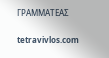ΓΡΑΜΜΑΤΕΑΣ

tetravivlos.com